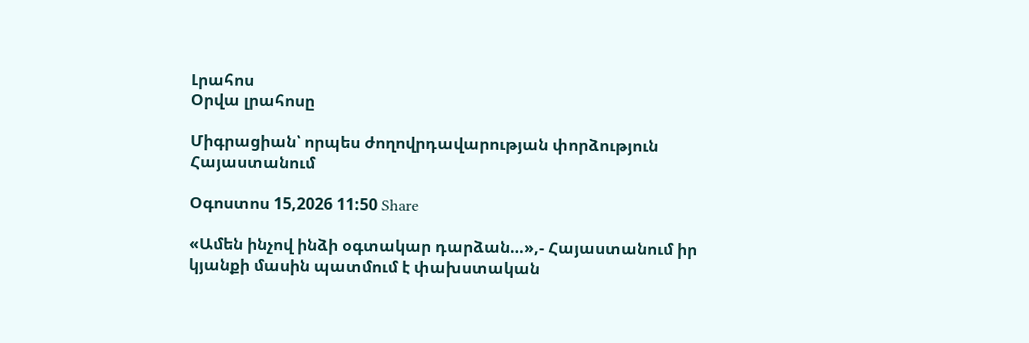Լրահոս
Օրվա լրահոսը

Միգրացիան՝ որպես ժողովրդավարության փորձություն Հայաստանում

Օգոստոս 15,2026 11:50 Share

«Ամեն ինչով ինձի օգտակար դարձան…»,- Հայաստանում իր կյանքի մասին պատմում է փախստական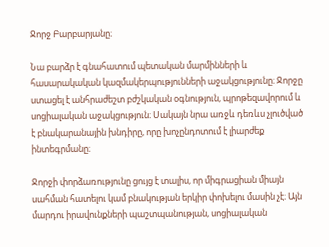Ջորջ Բարբարյանը։

Նա բարձր է գնահատում պետական մարմինների և հասարակական կազմակերպությունների աջակցությունը։ Ջորջը ստացել է անհրաժեշտ բժշկական օգնություն, պրոթեզավորում և սոցիալական աջակցություն։ Սակայն նրա առջև դեռևս չլուծված է բնակարանային խնդիրը, որը խոչընդոտում է լիարժեք ինտեգրմանը։

Ջորջի փորձառությունը ցույց է տալիս, որ միգրացիան միայն սահման հատելու կամ բնակության երկիր փոխելու մասին չէ։ Այն մարդու իրավունքների պաշտպանության, սոցիալական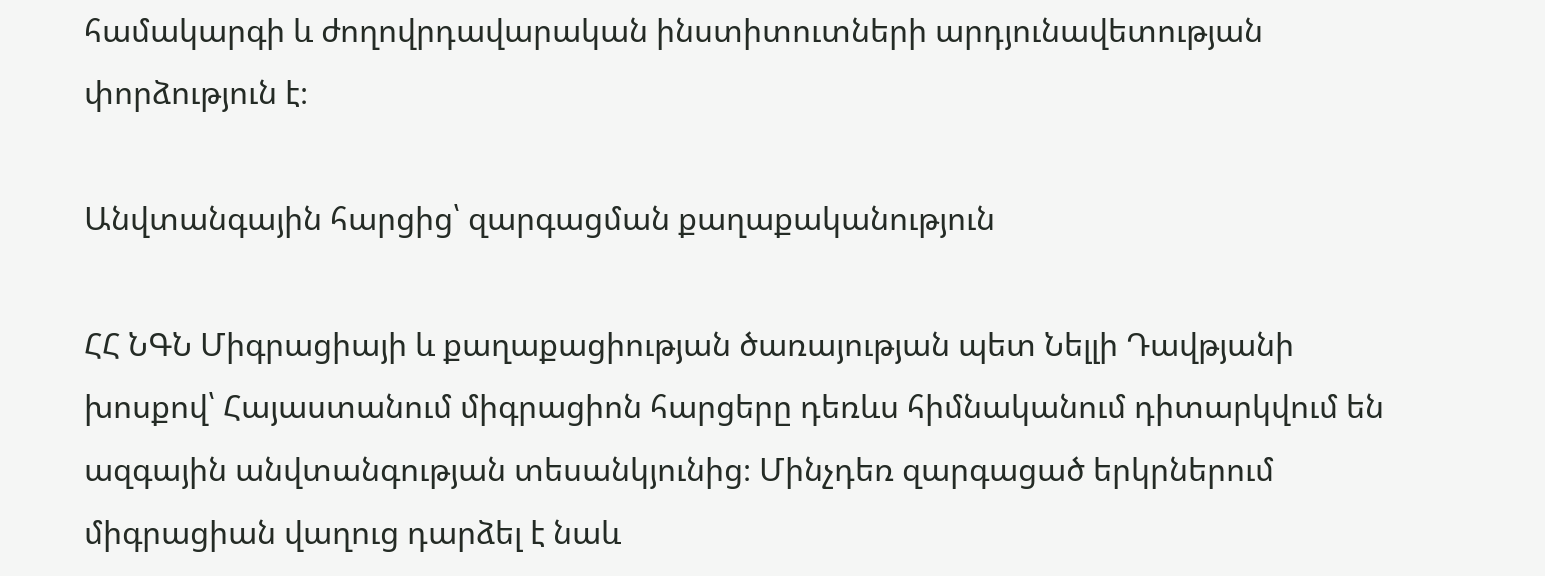համակարգի և ժողովրդավարական ինստիտուտների արդյունավետության փորձություն է։

Անվտանգային հարցից՝ զարգացման քաղաքականություն

ՀՀ ՆԳՆ Միգրացիայի և քաղաքացիության ծառայության պետ Նելլի Դավթյանի խոսքով՝ Հայաստանում միգրացիոն հարցերը դեռևս հիմնականում դիտարկվում են ազգային անվտանգության տեսանկյունից։ Մինչդեռ զարգացած երկրներում միգրացիան վաղուց դարձել է նաև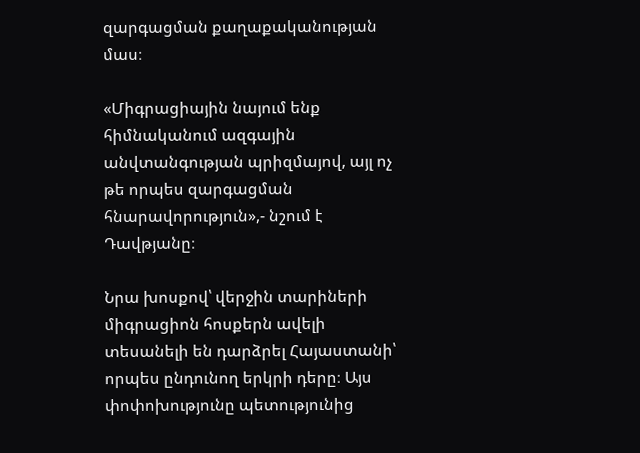զարգացման քաղաքականության մաս։

«Միգրացիային նայում ենք հիմնականում ազգային անվտանգության պրիզմայով, այլ ոչ թե որպես զարգացման հնարավորություն»,- նշում է Դավթյանը։

Նրա խոսքով՝ վերջին տարիների միգրացիոն հոսքերն ավելի տեսանելի են դարձրել Հայաստանի՝ որպես ընդունող երկրի դերը։ Այս փոփոխությունը պետությունից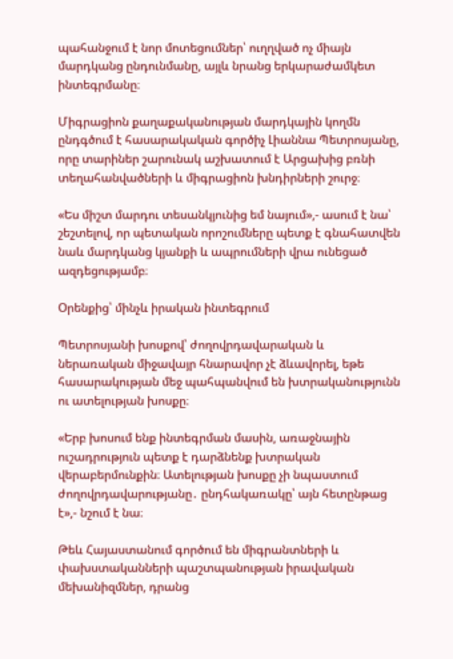պահանջում է նոր մոտեցումներ՝ ուղղված ոչ միայն մարդկանց ընդունմանը, այլև նրանց երկարաժամկետ ինտեգրմանը։

Միգրացիոն քաղաքականության մարդկային կողմն ընդգծում է հասարակական գործիչ Լիաննա Պետրոսյանը, որը տարիներ շարունակ աշխատում է Արցախից բռնի տեղահանվածների և միգրացիոն խնդիրների շուրջ։

«Ես միշտ մարդու տեսանկյունից եմ նայում»,- ասում է նա՝ շեշտելով, որ պետական որոշումները պետք է գնահատվեն նաև մարդկանց կյանքի և ապրումների վրա ունեցած ազդեցությամբ։

Օրենքից՝ մինչև իրական ինտեգրում

Պետրոսյանի խոսքով՝ ժողովրդավարական և ներառական միջավայր հնարավոր չէ ձևավորել, եթե հասարակության մեջ պահպանվում են խտրականությունն ու ատելության խոսքը։

«Երբ խոսում ենք ինտեգրման մասին, առաջնային ուշադրություն պետք է դարձնենք խտրական վերաբերմունքին։ Ատելության խոսքը չի նպաստում ժողովրդավարությանը․ ընդհակառակը՝ այն հետընթաց է»,- նշում է նա։

Թեև Հայաստանում գործում են միգրանտների և փախստականների պաշտպանության իրավական մեխանիզմներ, դրանց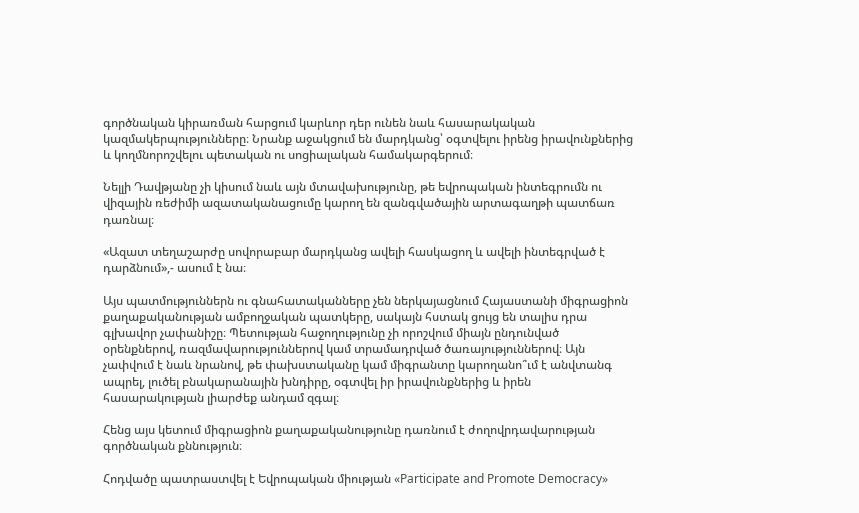գործնական կիրառման հարցում կարևոր դեր ունեն նաև հասարակական կազմակերպությունները։ Նրանք աջակցում են մարդկանց՝ օգտվելու իրենց իրավունքներից և կողմնորոշվելու պետական ու սոցիալական համակարգերում։

Նելլի Դավթյանը չի կիսում նաև այն մտավախությունը, թե եվրոպական ինտեգրումն ու վիզային ռեժիմի ազատականացումը կարող են զանգվածային արտագաղթի պատճառ դառնալ։

«Ազատ տեղաշարժը սովորաբար մարդկանց ավելի հասկացող և ավելի ինտեգրված է դարձնում»,- ասում է նա։

Այս պատմություններն ու գնահատականները չեն ներկայացնում Հայաստանի միգրացիոն քաղաքականության ամբողջական պատկերը, սակայն հստակ ցույց են տալիս դրա գլխավոր չափանիշը։ Պետության հաջողությունը չի որոշվում միայն ընդունված օրենքներով, ռազմավարություններով կամ տրամադրված ծառայություններով։ Այն չափվում է նաև նրանով, թե փախստականը կամ միգրանտը կարողանո՞ւմ է անվտանգ ապրել, լուծել բնակարանային խնդիրը, օգտվել իր իրավունքներից և իրեն հասարակության լիարժեք անդամ զգալ։

Հենց այս կետում միգրացիոն քաղաքականությունը դառնում է ժողովրդավարության գործնական քննություն։

Հոդվածը պատրաստվել է Եվրոպական միության «Participate and Promote Democracy»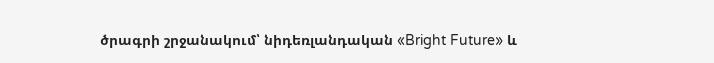ծրագրի շրջանակում՝ նիդեռլանդական «Bright Future» և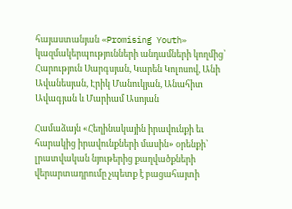հայաստանյան «Promising Youth» կազմակերպությունների անդամների կողմից՝ Հարություն Սարգսյան, Կարեն Կոլոսով, Անի Ավանեսյան, Էրիկ Մանուկյան, Անահիտ Ավագյան և Մարիամ Ասոյան

Համաձայն «Հեղինակային իրավունքի եւ հարակից իրավունքների մասին» օրենքի՝ լրատվական նյութերից քաղվածքների վերարտադրումը չպետք է բացահայտի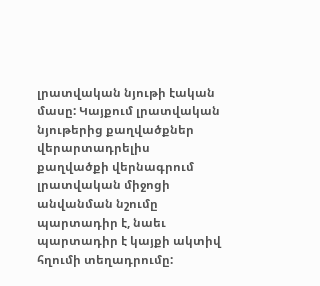լրատվական նյութի էական մասը: Կայքում լրատվական նյութերից քաղվածքներ վերարտադրելիս քաղվածքի վերնագրում լրատվական միջոցի անվանման նշումը պարտադիր է, նաեւ պարտադիր է կայքի ակտիվ հղումի տեղադրումը: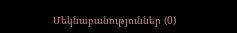Մեկնաբանություններ (0)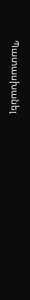Պատասխանել